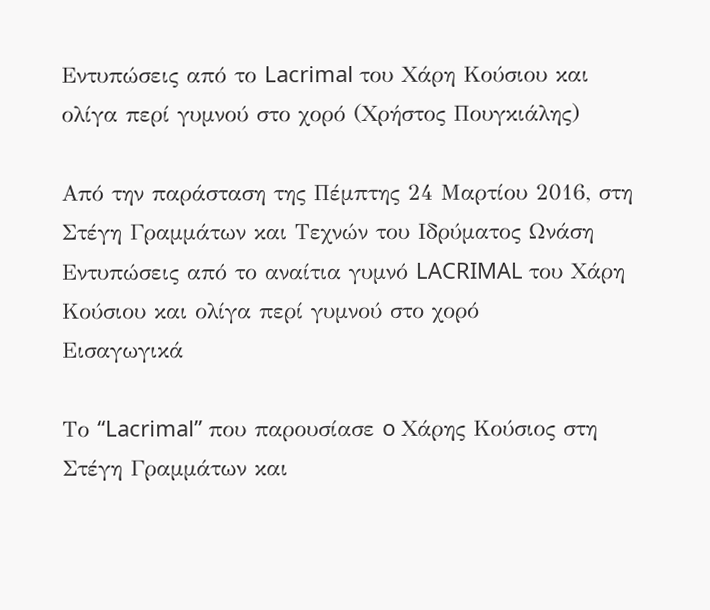Εντυπώσεις από το Lacrimal του Χάρη Κούσιου και ολίγα περί γυμνού στο χορό (Χρήστος Πουγκιάλης)

Από την παράσταση της Πέμπτης 24 Μαρτίου 2016, στη Στέγη Γραμμάτων και Τεχνών του Ιδρύματος Ωνάση
Εντυπώσεις από το αναίτια γυμνό LACRIMAL του Χάρη Κούσιου και ολίγα περί γυμνού στο χορό
Εισαγωγικά

Το “Lacrimal” που παρουσίασε o Χάρης Κούσιος στη Στέγη Γραμμάτων και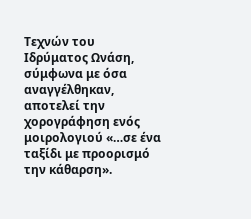Τεχνών του Ιδρύματος Ωνάση, σύμφωνα με όσα αναγγέλθηκαν, αποτελεί την χορογράφηση ενός μοιρολογιού «…σε ένα ταξίδι με προορισμό την κάθαρση».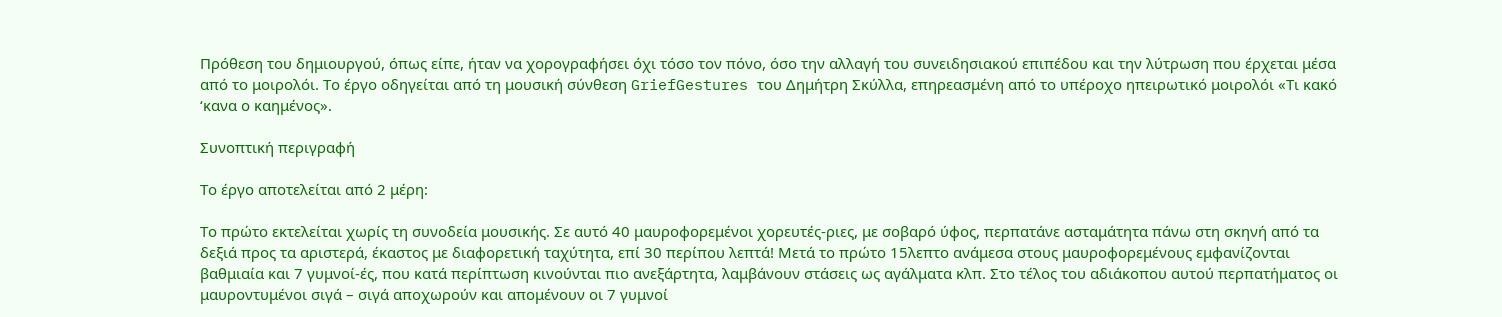Πρόθεση του δημιουργού, όπως είπε, ήταν να χορογραφήσει όχι τόσο τον πόνο, όσο την αλλαγή του συνειδησιακού επιπέδου και την λύτρωση που έρχεται μέσα από το μοιρολόι. Το έργο οδηγείται από τη μουσική σύνθεση GriefGestures του Δημήτρη Σκύλλα, επηρεασμένη από το υπέροχο ηπειρωτικό μοιρολόι «Τι κακό ‘κανα ο καημένος».

Συνοπτική περιγραφή

Το έργο αποτελείται από 2 μέρη:

Το πρώτο εκτελείται χωρίς τη συνοδεία μουσικής. Σε αυτό 40 μαυροφορεμένοι χορευτές-ριες, με σοβαρό ύφος, περπατάνε ασταμάτητα πάνω στη σκηνή από τα δεξιά προς τα αριστερά, έκαστος με διαφορετική ταχύτητα, επί 30 περίπου λεπτά! Μετά το πρώτο 15λεπτο ανάμεσα στους μαυροφορεμένους εμφανίζονται βαθμιαία και 7 γυμνοί-ές, που κατά περίπτωση κινούνται πιο ανεξάρτητα, λαμβάνουν στάσεις ως αγάλματα κλπ. Στο τέλος του αδιάκοπου αυτού περπατήματος οι μαυροντυμένοι σιγά – σιγά αποχωρούν και απομένουν οι 7 γυμνοί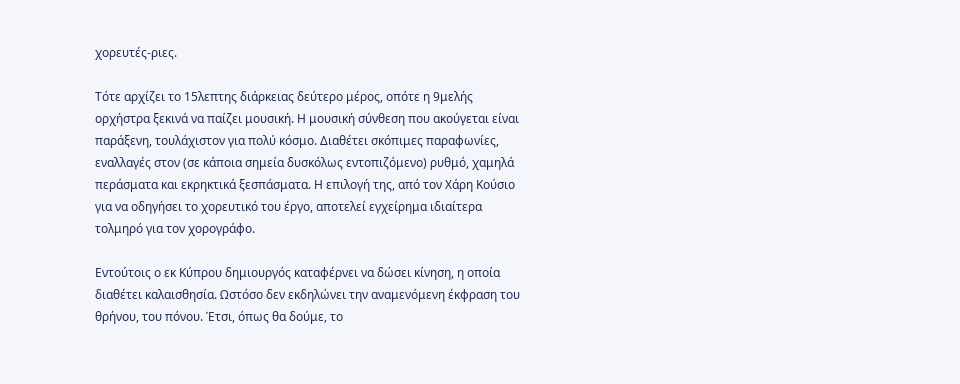χορευτές-ριες.

Τότε αρχίζει το 15λεπτης διάρκειας δεύτερο μέρος, οπότε η 9μελής ορχήστρα ξεκινά να παίζει μουσική. Η μουσική σύνθεση που ακούγεται είναι παράξενη, τουλάχιστον για πολύ κόσμο. Διαθέτει σκόπιμες παραφωνίες, εναλλαγές στον (σε κάποια σημεία δυσκόλως εντοπιζόμενο) ρυθμό, χαμηλά περάσματα και εκρηκτικά ξεσπάσματα. Η επιλογή της, από τον Χάρη Κούσιο για να οδηγήσει το χορευτικό του έργο, αποτελεί εγχείρημα ιδιαίτερα τολμηρό για τον χορογράφο.

Εντούτοις ο εκ Κύπρου δημιουργός καταφέρνει να δώσει κίνηση, η οποία διαθέτει καλαισθησία. Ωστόσο δεν εκδηλώνει την αναμενόμενη έκφραση του θρήνου, του πόνου. Έτσι, όπως θα δούμε, το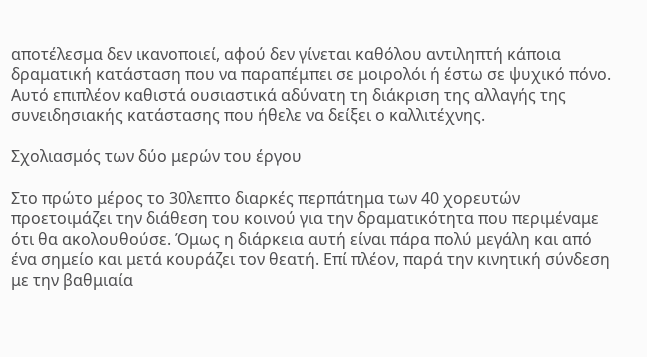αποτέλεσμα δεν ικανοποιεί, αφού δεν γίνεται καθόλου αντιληπτή κάποια δραματική κατάσταση που να παραπέμπει σε μοιρολόι ή έστω σε ψυχικό πόνο. Αυτό επιπλέον καθιστά ουσιαστικά αδύνατη τη διάκριση της αλλαγής της συνειδησιακής κατάστασης που ήθελε να δείξει ο καλλιτέχνης.

Σχολιασμός των δύο μερών του έργου

Στο πρώτο μέρος το 30λεπτο διαρκές περπάτημα των 40 χορευτών προετοιμάζει την διάθεση του κοινού για την δραματικότητα που περιμέναμε ότι θα ακολουθούσε. Όμως η διάρκεια αυτή είναι πάρα πολύ μεγάλη και από ένα σημείο και μετά κουράζει τον θεατή. Επί πλέον, παρά την κινητική σύνδεση με την βαθμιαία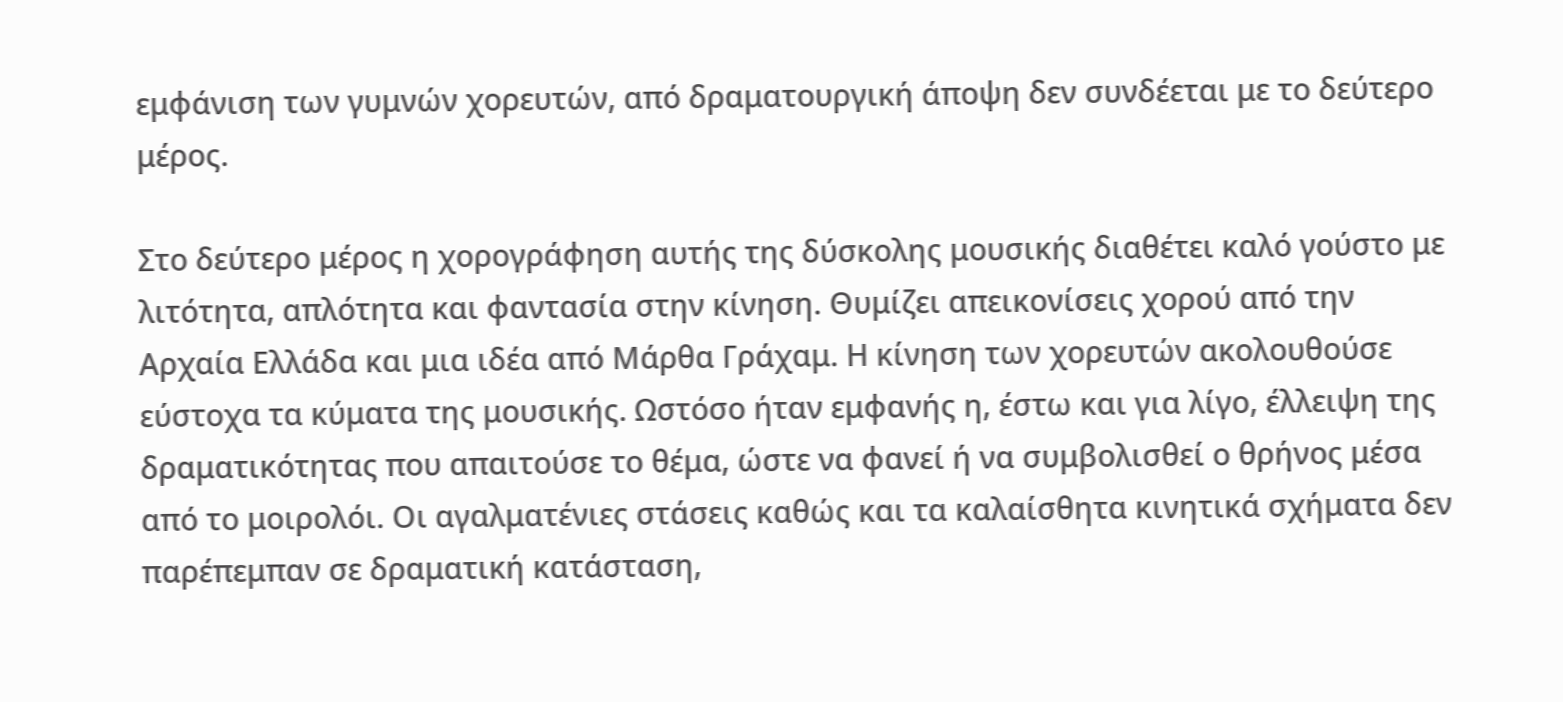εμφάνιση των γυμνών χορευτών, από δραματουργική άποψη δεν συνδέεται με το δεύτερο μέρος.

Στο δεύτερο μέρος η χορογράφηση αυτής της δύσκολης μουσικής διαθέτει καλό γούστο με λιτότητα, απλότητα και φαντασία στην κίνηση. Θυμίζει απεικονίσεις χορού από την Αρχαία Ελλάδα και μια ιδέα από Μάρθα Γράχαμ. Η κίνηση των χορευτών ακολουθούσε εύστοχα τα κύματα της μουσικής. Ωστόσο ήταν εμφανής η, έστω και για λίγο, έλλειψη της δραματικότητας που απαιτούσε το θέμα, ώστε να φανεί ή να συμβολισθεί ο θρήνος μέσα από το μοιρολόι. Οι αγαλματένιες στάσεις καθώς και τα καλαίσθητα κινητικά σχήματα δεν παρέπεμπαν σε δραματική κατάσταση,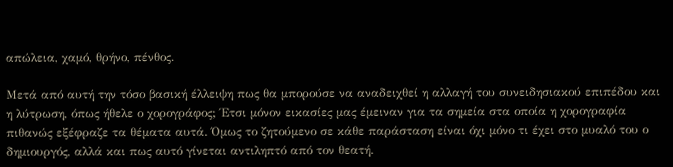απώλεια, χαμό, θρήνο, πένθος.

Μετά από αυτή την τόσο βασική έλλειψη πως θα μπορούσε να αναδειχθεί η αλλαγή του συνειδησιακού επιπέδου και η λύτρωση, όπως ήθελε ο χορογράφος; Έτσι μόνον εικασίες μας έμειναν για τα σημεία στα οποία η χορογραφία πιθανώς εξέφραζε τα θέματα αυτά. Όμως το ζητούμενο σε κάθε παράσταση είναι όχι μόνο τι έχει στο μυαλό του ο δημιουργός, αλλά και πως αυτό γίνεται αντιληπτό από τον θεατή.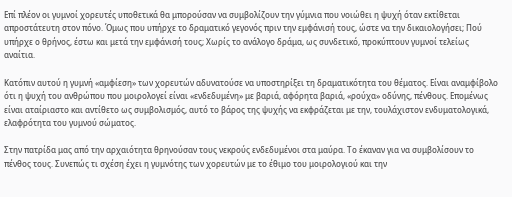Επί πλέον οι γυμνοί χορευτές υποθετικά θα μπορούσαν να συμβολίζουν την γύμνια που νοιώθει η ψυχή όταν εκτίθεται απροστάτευτη στον πόνο. Όμως που υπήρχε το δραματικό γεγονός πριν την εμφάνισή τους, ώστε να την δικαιολογήσει; Πού υπήρχε ο θρήνος, έστω και μετά την εμφάνισή τους; Χωρίς το ανάλογο δράμα, ως συνδετικό, προκύπτουν γυμνοί τελείως αναίτια.

Κατόπιν αυτού η γυμνή «αμφίεση» των χορευτών αδυνατούσε να υποστηρίξει τη δραματικότητα του θέματος. Είναι αναμφίβολο ότι η ψυχή του ανθρώπου που μοιρολογεί είναι «ενδεδυμένη» με βαριά, αφόρητα βαριά, «ρούχα» οδύνης, πένθους. Επομένως είναι αταίριαστο και αντίθετο ως συμβολισμός, αυτό το βάρος της ψυχής να εκφράζεται με την, τουλάχιστον ενδυματολογικά, ελαφρότητα του γυμνού σώματος.

Στην πατρίδα μας από την αρχαιότητα θρηνούσαν τους νεκρούς ενδεδυμένοι στα μαύρα. Το έκαναν για να συμβολίσουν το πένθος τους. Συνεπώς τι σχέση έχει η γυμνότης των χορευτών με το έθιμο του μοιρολογιού και την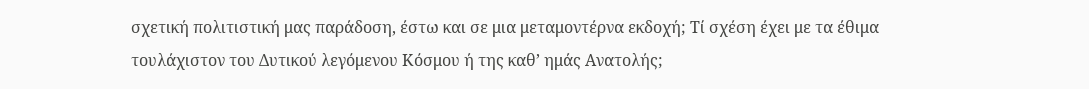σχετική πολιτιστική μας παράδοση, έστω και σε μια μεταμοντέρνα εκδοχή; Τί σχέση έχει με τα έθιμα τουλάχιστον του Δυτικού λεγόμενου Κόσμου ή της καθ’ ημάς Ανατολής;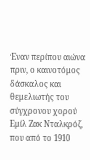Έναν περίπου αιώνα πριν, ο καινοτόμος δάσκαλος και θεμελιωτής του σύγχρονου χορού Εμίλ Ζακ Νταλκρόζ, που από το 1910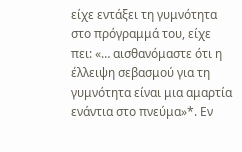είχε εντάξει τη γυμνότητα στο πρόγραμμά του, είχε πει: «… αισθανόμαστε ότι η έλλειψη σεβασμού για τη γυμνότητα είναι μια αμαρτία ενάντια στο πνεύμα»*. Εν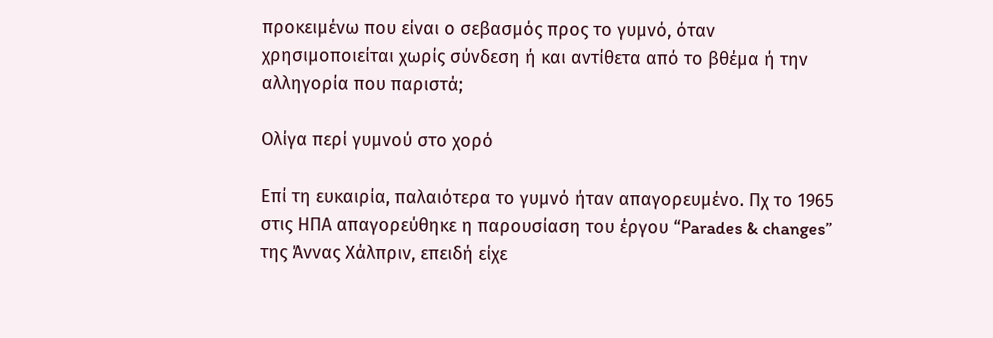προκειμένω που είναι ο σεβασμός προς το γυμνό, όταν χρησιμοποιείται χωρίς σύνδεση ή και αντίθετα από το βθέμα ή την αλληγορία που παριστά;

Ολίγα περί γυμνού στο χορό

Επί τη ευκαιρία, παλαιότερα το γυμνό ήταν απαγορευμένο. Πχ το 1965 στις ΗΠΑ απαγορεύθηκε η παρουσίαση του έργου “Ρarades & changes” της Άννας Χάλπριν, επειδή είχε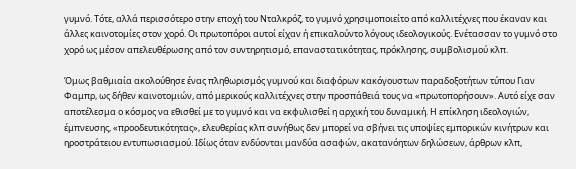γυμνό. Τότε, αλλά περισσότερο στην εποχή του Νταλκρόζ, το γυμνό χρησιμοποιείτο από καλλιτέχνες που έκαναν και άλλες καινοτομίες στον χορό. Οι πρωτοπόροι αυτοί είχαν ή επικαλούντο λόγους ιδεολογικούς. Ενέτασσαν το γυμνό στο χορό ως μέσον απελευθέρωσης από τον συντηρητισμό, επαναστατικότητας, πρόκλησης, συμβολισμού κλπ.

Όμως βαθμιαία ακολούθησε ένας πληθωρισμός γυμνού και διαφόρων κακόγουστων παραδοξοτήτων τύπου Γιαν Φαμπρ, ως δήθεν καινοτομιών, από μερικούς καλλιτέχνες στην προσπάθειά τους να «πρωτοπορήσουν». Αυτό είχε σαν αποτέλεσμα ο κόσμος να εθισθεί με το γυμνό και να εκφυλισθεί η αρχική του δυναμική. Η επίκληση ιδεολογιών, έμπνευσης, «προοδευτικότητας», ελευθερίας κλπ συνήθως δεν μπορεί να σβήνει τις υποψίες εμπορικών κινήτρων και ηροστράτειου εντυπωσιασμού. Ιδίως όταν ενδύονται μανδύα ασαφών, ακατανόητων δηλώσεων, άρθρων κλπ,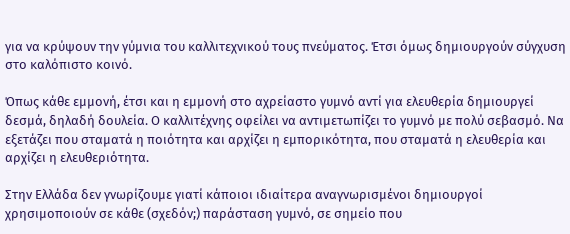για να κρύψουν την γύμνια του καλλιτεχνικού τους πνεύματος. Έτσι όμως δημιουργούν σύγχυση στο καλόπιστο κοινό.

Όπως κάθε εμμονή, έτσι και η εμμονή στο αχρείαστο γυμνό αντί για ελευθερία δημιουργεί δεσμά, δηλαδή δουλεία. Ο καλλιτέχνης οφείλει να αντιμετωπίζει το γυμνό με πολύ σεβασμό. Να εξετάζει που σταματά η ποιότητα και αρχίζει η εμπορικότητα, που σταματά η ελευθερία και αρχίζει η ελευθεριότητα.

Στην Ελλάδα δεν γνωρίζουμε γιατί κάποιοι ιδιαίτερα αναγνωρισμένοι δημιουργοί χρησιμοποιούν σε κάθε (σχεδόν;) παράσταση γυμνό, σε σημείο που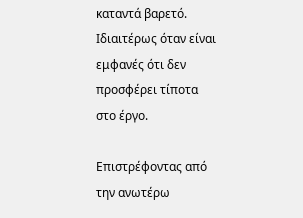καταντά βαρετό. Ιδιαιτέρως όταν είναι εμφανές ότι δεν προσφέρει τίποτα στο έργο.

Επιστρέφοντας από την ανωτέρω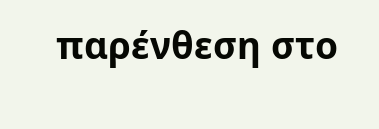παρένθεση στο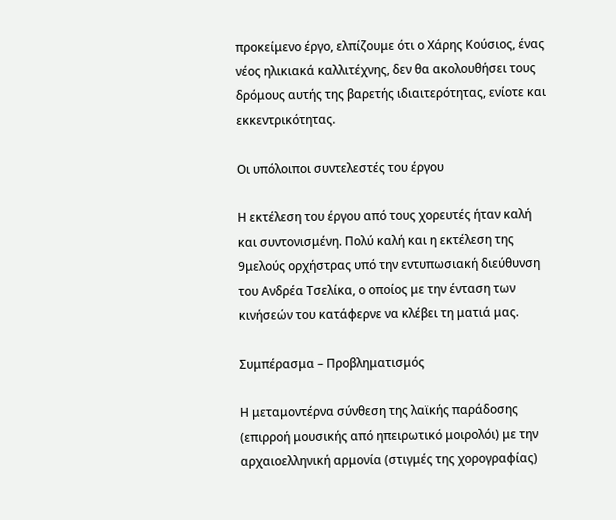προκείμενο έργο, ελπίζουμε ότι ο Χάρης Κούσιος, ένας νέος ηλικιακά καλλιτέχνης, δεν θα ακολουθήσει τους δρόμους αυτής της βαρετής ιδιαιτερότητας, ενίοτε και εκκεντρικότητας.

Οι υπόλοιποι συντελεστές του έργου

Η εκτέλεση του έργου από τους χορευτές ήταν καλή και συντονισμένη. Πολύ καλή και η εκτέλεση της 9μελούς ορχήστρας υπό την εντυπωσιακή διεύθυνση του Ανδρέα Τσελίκα, ο οποίος με την ένταση των κινήσεών του κατάφερνε να κλέβει τη ματιά μας.

Συμπέρασμα – Προβληματισμός

Η μεταμοντέρνα σύνθεση της λαϊκής παράδοσης (επιρροή μουσικής από ηπειρωτικό μοιρολόι) με την αρχαιοελληνική αρμονία (στιγμές της χορογραφίας)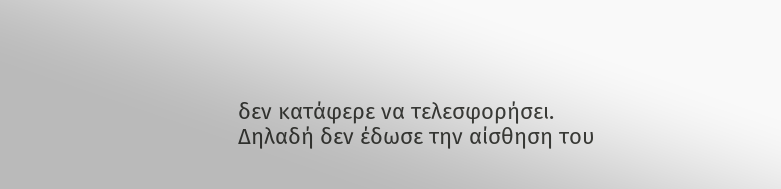δεν κατάφερε να τελεσφορήσει. Δηλαδή δεν έδωσε την αίσθηση του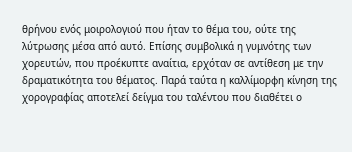θρήνου ενός μοιρολογιού που ήταν το θέμα του, ούτε της λύτρωσης μέσα από αυτό. Επίσης συμβολικά η γυμνότης των χορευτών, που προέκυπτε αναίτια, ερχόταν σε αντίθεση με την δραματικότητα του θέματος. Παρά ταύτα η καλλίμορφη κίνηση της χορογραφίας αποτελεί δείγμα του ταλέντου που διαθέτει ο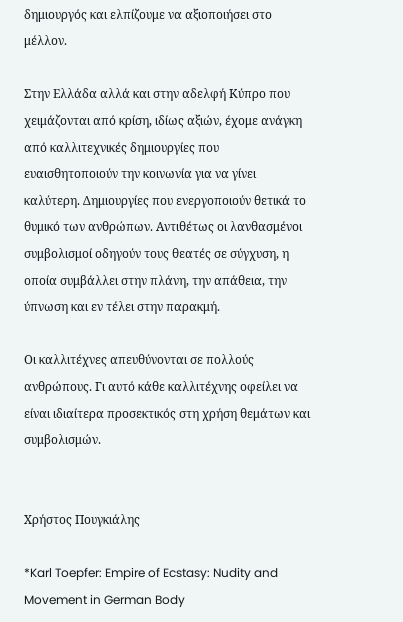δημιουργός και ελπίζουμε να αξιοποιήσει στο μέλλον.

Στην Ελλάδα αλλά και στην αδελφή Κύπρο που χειμάζονται από κρίση, ιδίως αξιών, έχομε ανάγκη από καλλιτεχνικές δημιουργίες που ευαισθητοποιούν την κοινωνία για να γίνει καλύτερη. Δημιουργίες που ενεργοποιούν θετικά το θυμικό των ανθρώπων. Αντιθέτως οι λανθασμένοι συμβολισμοί οδηγούν τους θεατές σε σύγχυση, η οποία συμβάλλει στην πλάνη, την απάθεια, την ύπνωση και εν τέλει στην παρακμή.

Οι καλλιτέχνες απευθύνονται σε πολλούς ανθρώπους. Γι αυτό κάθε καλλιτέχνης οφείλει να είναι ιδιαίτερα προσεκτικός στη χρήση θεμάτων και συμβολισμών.


Χρήστος Πουγκιάλης

*Karl Toepfer: Empire of Ecstasy: Nudity and Movement in German Body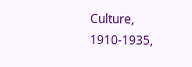Culture, 1910-1935,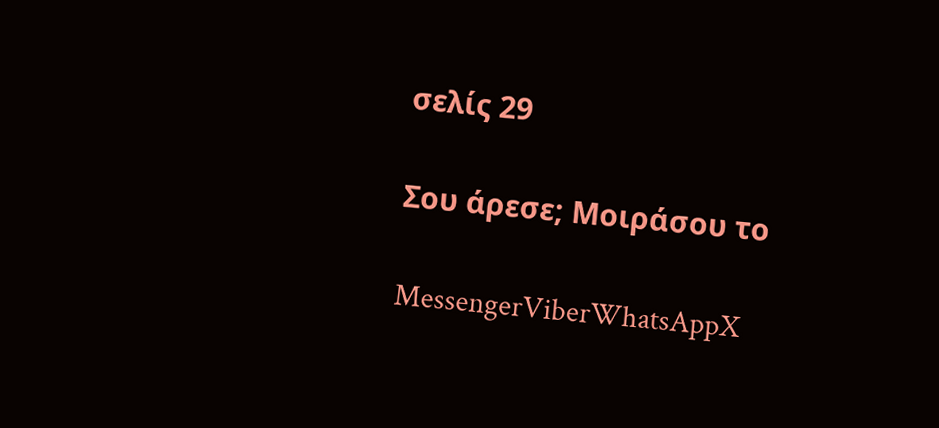σελίς 29

Σου άρεσε; Μοιράσου το

MessengerViberWhatsAppX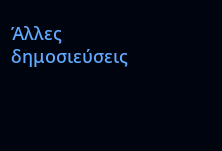Άλλες δημοσιεύσεις